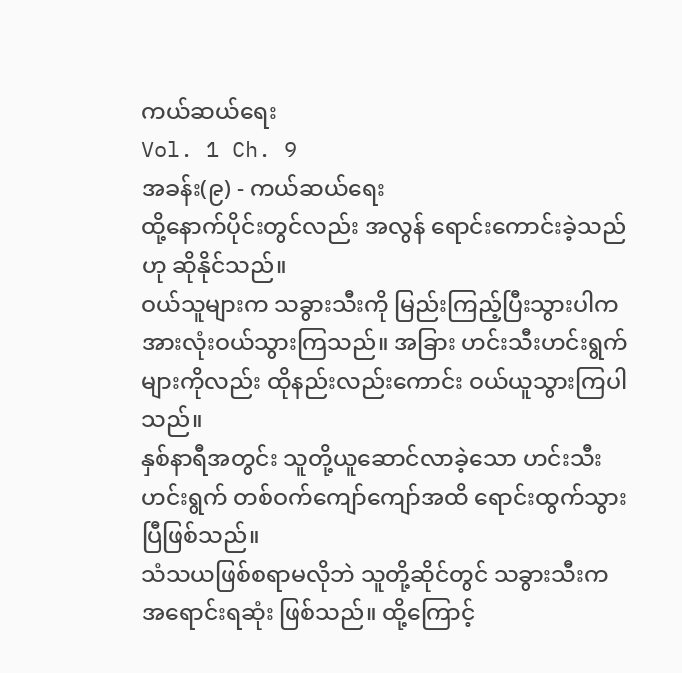ကယ်ဆယ်ရေး
Vol. 1 Ch. 9
အခန်း(၉) - ကယ်ဆယ်ရေး
ထို့နောက်ပိုင်းတွင်လည်း အလွန် ရောင်းကောင်းခဲ့သည်ဟု ဆိုနိုင်သည်။
ဝယ်သူများက သခွားသီးကို မြည်းကြည့်ပြီးသွားပါက အားလုံးဝယ်သွားကြသည်။ အခြား ဟင်းသီးဟင်းရွက်များကိုလည်း ထိုနည်းလည်းကောင်း ဝယ်ယူသွားကြပါသည်။
နှစ်နာရီအတွင်း သူတို့ယူဆောင်လာခဲ့သော ဟင်းသီးဟင်းရွက် တစ်ဝက်ကျော်ကျော်အထိ ရောင်းထွက်သွားပြီဖြစ်သည်။
သံသယဖြစ်စရာမလိုဘဲ သူတို့ဆိုင်တွင် သခွားသီးက အရောင်းရဆုံး ဖြစ်သည်။ ထို့ကြောင့်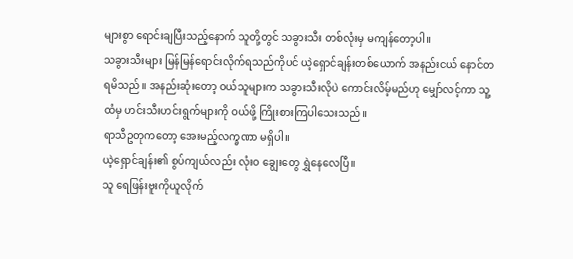များစွာ ရောင်းချပြီးသည့်နောက် သူတို့တွင် သခွားသီး တစ်လုံးမှ မကျန်တော့ပါ။
သခွားသီးများ မြန်မြန်ရောင်းလိုက်ရသည်ကိုပင် ယဲ့ရှောင်ချန်းတစ်ယောက် အနည်းငယ် နောင်တရမိသည်။ အနည်းဆုံးတော့ ဝယ်သူများက သခွားသီးလိုပဲ ကောင်းလိမ့်မည်ဟု မျှော်လင့်ကာ သူ့ထံမှ ဟင်းသီးဟင်းရွက်များကို ဝယ်ဖို့ ကြိုးစားကြပါသေးသည်။
ရာသီဥတုကတော့ အေးမည့်လက္ခဏာ မရှိပါ။
ယဲ့ရှောင်ချန်း၏ စွပ်ကျယ်လည်း လုံးဝ ချွေးတွေ ရွှဲနေလေပြီ။
သူ ရေဖြန်းဗူးကိုယူလိုက်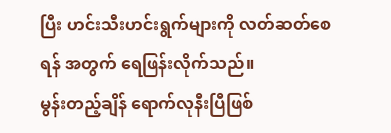ပြီး ဟင်းသီးဟင်းရွက်များကို လတ်ဆတ်စေရန် အတွက် ရေဖြန်းလိုက်သည်။
မွန်းတည့်ချိန် ရောက်လုနီးပြီဖြစ်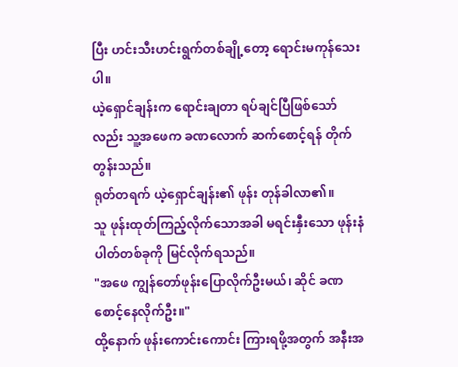ပြီး ဟင်းသီးဟင်းရွက်တစ်ချို့တော့ ရောင်းမကုန်သေးပါ။
ယဲ့ရှောင်ချန်းက ရောင်းချတာ ရပ်ချင်ပြီဖြစ်သော်လည်း သူ့အဖေက ခဏလောက် ဆက်စောင့်ရန် တိုက်တွန်းသည်။
ရုတ်တရက် ယဲ့ရှောင်ချန်း၏ ဖုန်း တုန်ခါလာ၏။
သူ ဖုန်းထုတ်ကြည့်လိုက်သောအခါ မရင်းနှီးသော ဖုန်းနံပါတ်တစ်ခုကို မြင်လိုက်ရသည်။
"အဖေ ကျွန်တော်ဖုန်းပြောလိုက်ဦးမယ်၊ ဆိုင် ခဏစောင့်နေလိုက်ဦး။"
ထို့နောက် ဖုန်းကောင်းကောင်း ကြားရဖို့အတွက် အနီးအ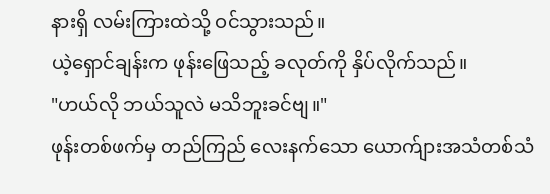နားရှိ လမ်းကြားထဲသို့ ဝင်သွားသည်။
ယဲ့ရှောင်ချန်းက ဖုန်းဖြေသည့် ခလုတ်ကို နှိပ်လိုက်သည်။
"ဟယ်လို ဘယ်သူလဲ မသိဘူးခင်ဗျ။"
ဖုန်းတစ်ဖက်မှ တည်ကြည် လေးနက်သော ယောက်ျားအသံတစ်သံ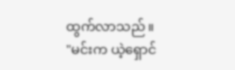ထွက်လာသည်။
"မင်းက ယဲ့ရှောင်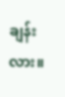ချန်းလား။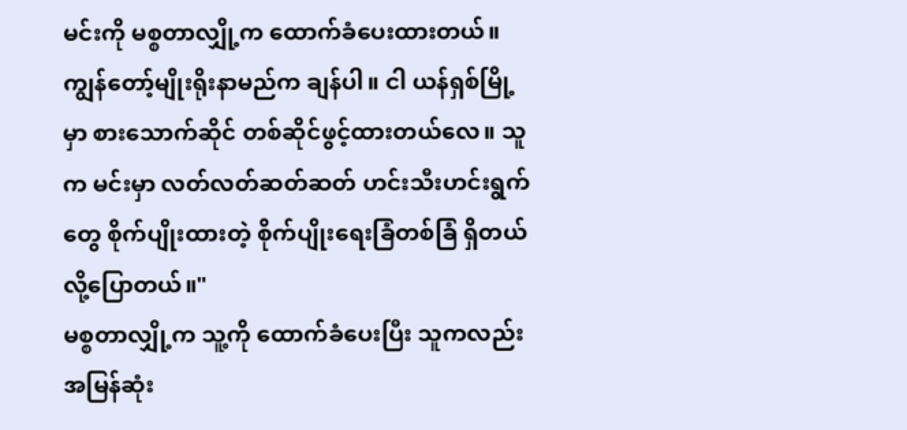မင်းကို မစ္စတာလျှို့က ထောက်ခံပေးထားတယ်။ ကျွန်တော့်မျိုးရိုးနာမည်က ချန်ပါ။ ငါ ယန်ရှစ်မြို့မှာ စားသောက်ဆိုင် တစ်ဆိုင်ဖွင့်ထားတယ်လေ။ သူက မင်းမှာ လတ်လတ်ဆတ်ဆတ် ဟင်းသီးဟင်းရွက်တွေ စိုက်ပျိုးထားတဲ့ စိုက်ပျိုးရေးခြံတစ်ခြံ ရှိတယ်လို့ပြောတယ်။"
မစ္စတာလျှို့က သူ့ကို ထောက်ခံပေးပြီး သူကလည်း အမြန်ဆုံး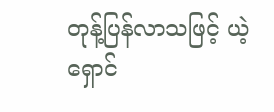တုန့်ပြန်လာသဖြင့် ယဲ့ရှောင်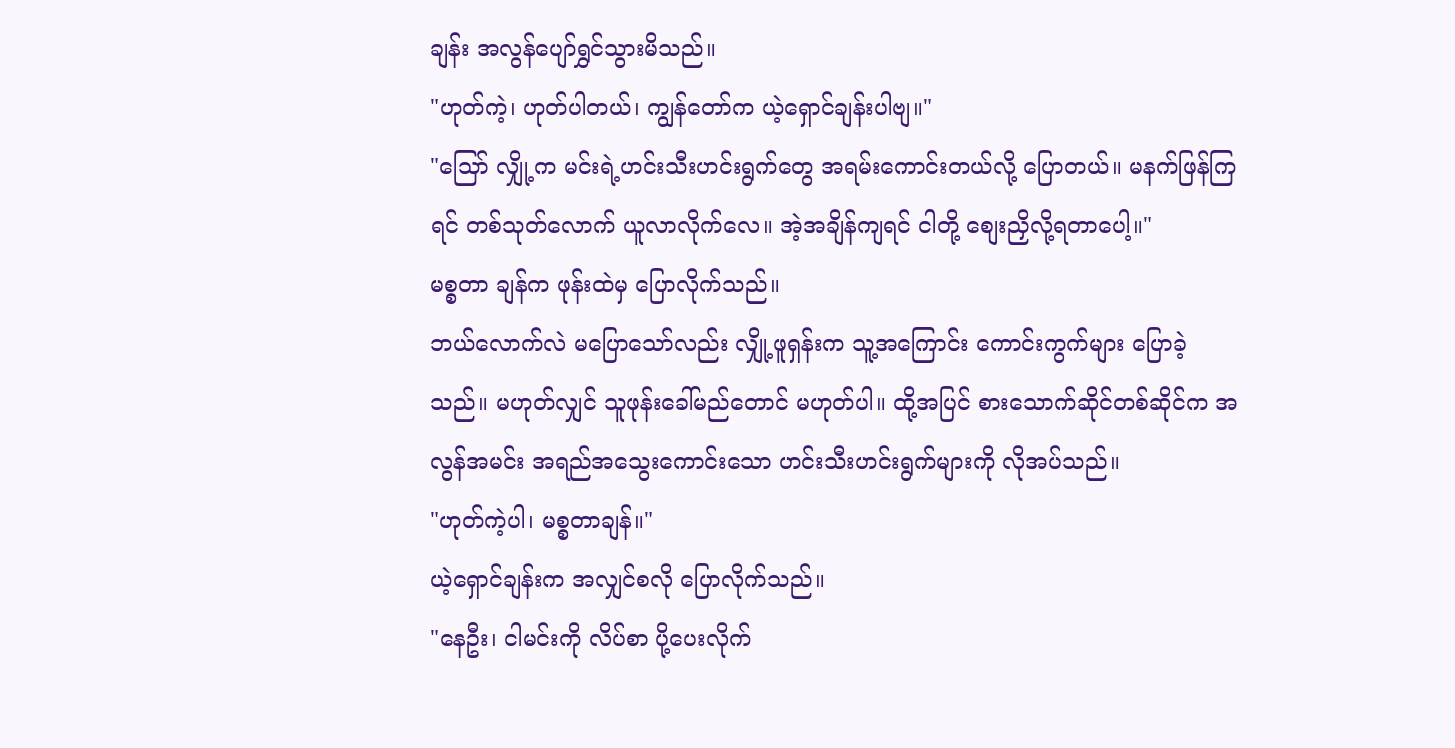ချန်း အလွန်ပျော်ရွှင်သွားမိသည်။
"ဟုတ်ကဲ့၊ ဟုတ်ပါတယ်၊ ကျွန်တော်က ယဲ့ရှောင်ချန်းပါဗျ။"
"သြော် လျှို့က မင်းရဲ့ဟင်းသီးဟင်းရွက်တွေ အရမ်းကောင်းတယ်လို့ ပြောတယ်။ မနက်ဖြန်ကြရင် တစ်သုတ်လောက် ယူလာလိုက်လေ။ အဲ့အချိန်ကျရင် ငါတို့ စျေးညှိလို့ရတာပေါ့။"
မစ္စတာ ချန်က ဖုန်းထဲမှ ပြောလိုက်သည်။
ဘယ်လောက်လဲ မပြောသော်လည်း လျှို့ဖူရှန်းက သူ့အကြောင်း ကောင်းကွက်များ ပြောခဲ့သည်။ မဟုတ်လျှင် သူဖုန်းခေါ်မည်တောင် မဟုတ်ပါ။ ထို့အပြင် စားသောက်ဆိုင်တစ်ဆိုင်က အလွန်အမင်း အရည်အသွေးကောင်းသော ဟင်းသီးဟင်းရွက်များကို လိုအပ်သည်။
"ဟုတ်ကဲ့ပါ၊ မစ္စတာချန်။"
ယဲ့ရှောင်ချန်းက အလျှင်စလို ပြောလိုက်သည်။
"နေဦး၊ ငါမင်းကို လိပ်စာ ပို့ပေးလိုက်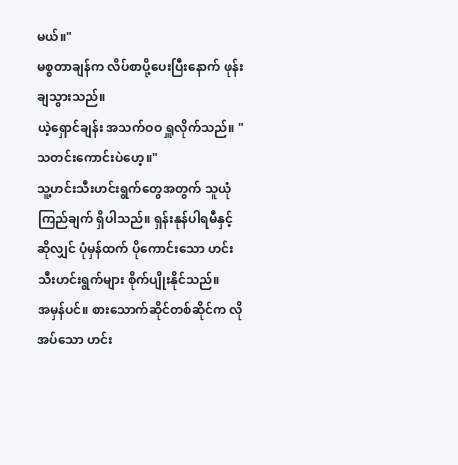မယ်။"
မစ္စတာချန်က လိပ်စာပို့ပေးပြီးနောက် ဖုန်းချသွားသည်။
ယဲ့ရှောင်ချန်း အသက်ဝဝ ရှူလိုက်သည်။ "သတင်းကောင်းပဲဟေ့။"
သူ့ဟင်းသီးဟင်းရွက်တွေအတွက် သူယုံကြည်ချက် ရှိပါသည်။ ရှန်းနုန်ပါရမီနှင့် ဆိုလျှင် ပုံမှန်ထက် ပိုကောင်းသော ဟင်းသီးဟင်းရွက်များ စိုက်ပျိုးနိုင်သည်။
အမှန်ပင်။ စားသောက်ဆိုင်တစ်ဆိုင်က လိုအပ်သော ဟင်း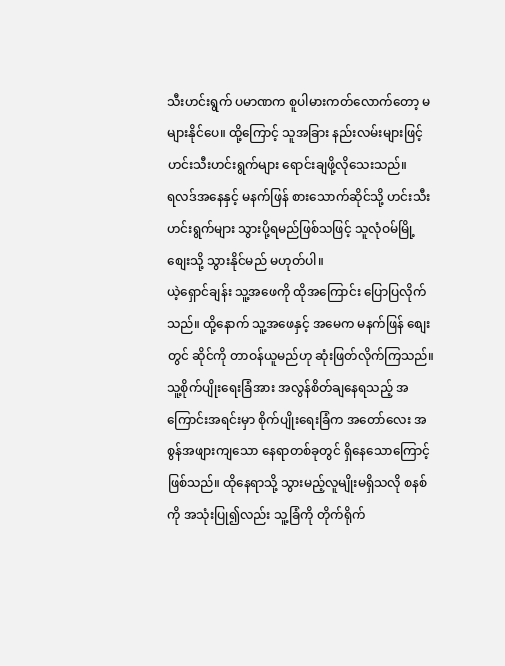သီးဟင်းရွက် ပမာဏက စူပါမားကတ်လောက်တော့ မများနိုင်ပေ။ ထို့ကြောင့် သူအခြား နည်းလမ်းများဖြင့် ဟင်းသီးဟင်းရွက်များ ရောင်းချဖို့လိုသေးသည်။
ရလဒ်အနေနှင့် မနက်ဖြန် စားသောက်ဆိုင်သို့ ဟင်းသီးဟင်းရွက်များ သွားပို့ရမည်ဖြစ်သဖြင့် သူလုံဝမ်မြို့ စျေးသို့ သွားနိုင်မည် မဟုတ်ပါ။
ယဲ့ရှောင်ချန်း သူ့အဖေကို ထိုအကြောင်း ပြောပြလိုက်သည်။ ထို့နောက် သူ့အဖေနှင့် အမေက မနက်ဖြန် စျေးတွင် ဆိုင်ကို တာဝန်ယူမည်ဟု ဆုံးဖြတ်လိုက်ကြသည်။
သူ့စိုက်ပျိုးရေးခြံအား အလွန်စိတ်ချနေရသည့် အကြောင်းအရင်းမှာ စိုက်ပျိုးရေးခြံက အတော်လေး အစွန်အဖျားကျသော နေရာတစ်ခုတွင် ရှိနေသောကြောင့်ဖြစ်သည်။ ထိုနေရာသို့ သွားမည့်လူမျိုးမရှိသလို စနစ်ကို အသုံးပြု၍လည်း သူ့ခြံကို တိုက်ရိုက်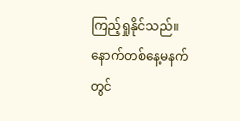ကြည့်ရှုနိုင်သည်။
နောက်တစ်နေ့မနက်တွင်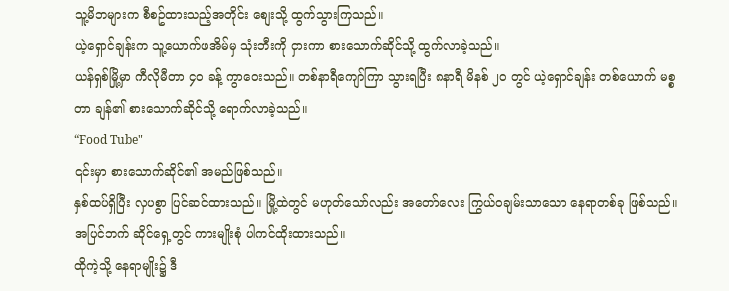သူ့မိဘများက စီစဥ်ထားသည့်အတိုင်း စျေးသို့ ထွက်သွားကြသည်။
ယဲ့ရှောင်ချန်းက သူ့ယောက်ဖအိမ်မှ သုံးဘီးကို ငှားကာ စားသောက်ဆိုင်သို့ ထွက်လာခဲ့သည်။
ယန်ရှစ်မြို့မှာ ကီလိုမီတာ ၄၀ ခန့် ကွာဝေးသည်။ တစ်နာရီကျော်ကြာ သွားရပြီး ၈နာရီ မိနစ် ၂၀ တွင် ယဲ့ရှောင်ချန်း တစ်ယောက် မစ္စတာ ချန်၏ စားသောက်ဆိုင်သို့ ရောက်လာခဲ့သည်။
“Food Tube"
၎င်းမှာ စားသောက်ဆိုင်၏ အမည်ဖြစ်သည်။
နှစ်ထပ်ရှိပြီး လှပစွာ ပြင်ဆင်ထားသည်။ မြို့ထဲတွင် မဟုတ်သော်လည်း အတော်လေး ကြွယ်ဝချမ်းသာသော နေရာတစ်ခု ဖြစ်သည်။ အပြင်ဘက် ဆိုင်ရှေ့တွင် ကားမျိုးစုံ ပါကင်ထိုးထားသည်။
ထိုကဲ့သို့ နေရာမျိုး၌ ဒီ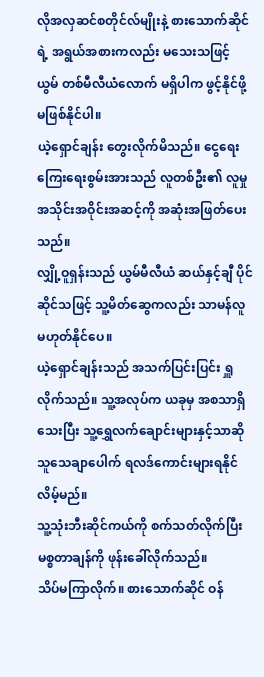လိုအလှဆင်စတိုင်လ်မျိုးနဲ့ စားသောက်ဆိုင်ရဲ့ အရွယ်အစားကလည်း မသေးသဖြင့် ယွမ် တစ်မီလီယံလောက် မရှိပါက ဖွင့်နိုင်ဖို့ မဖြစ်နိုင်ပါ။
ယဲ့ရှောင်ချန်း တွေးလိုက်မိသည်။ ငွေရေးကြေးရေးစွမ်းအားသည် လူတစ်ဦး၏ လူမှုအသိုင်းအဝိုင်းအဆင့်ကို အဆုံးအဖြတ်ပေးသည်။
လျှို့ဝူရှန်းသည် ယွမ်မီလီယံ ဆယ်နှင့်ချီ ပိုင်ဆိုင်သဖြင့် သူ့မိတ်ဆွေကလည်း သာမန်လူ မဟုတ်နိုင်ပေ။
ယဲ့ရှောင်ချန်းသည် အသက်ပြင်းပြင်း ရှူလိုက်သည်။ သူ့အလုပ်က ယခုမှ အစသာရှိသေးပြီး သူ့ရွှေလက်ချောင်းများနှင့်သာဆို သူသေချာပေါက် ရလဒ်ကောင်းများရနိုင်လိမ့်မည်။
သူ့သုံးဘီးဆိုင်ကယ်ကို စက်သတ်လိုက်ပြီး မစ္စတာချန်ကို ဖုန်းခေါ်လိုက်သည်။
သိပ်မကြာလိုက်။ စားသောက်ဆိုင် ဝန်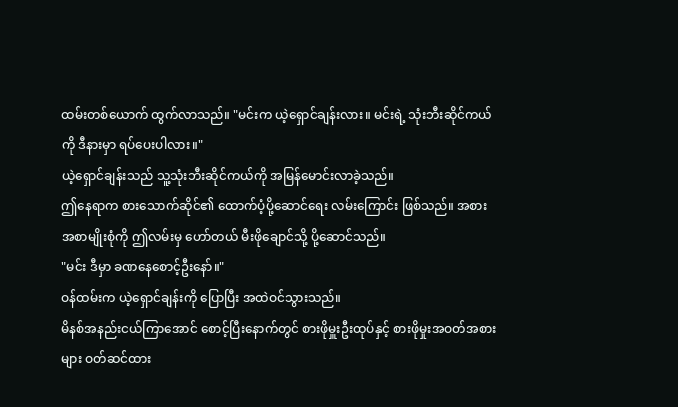ထမ်းတစ်ယောက် ထွက်လာသည်။ "မင်းက ယဲ့ရှောင်ချန်းလား။ မင်းရဲ့ သုံးဘီးဆိုင်ကယ်ကို ဒီနားမှာ ရပ်ပေးပါလား။"
ယဲ့ရှောင်ချန်းသည် သူ့သုံးဘီးဆိုင်ကယ်ကို အမြန်မောင်းလာခဲ့သည်။
ဤနေရာက စားသောက်ဆိုင်၏ ထောက်ပံ့ပို့ဆောင်ရေး လမ်းကြောင်း ဖြစ်သည်။ အစားအစာမျိုးစုံကို ဤလမ်းမှ ဟော်တယ် မီးဖိုချောင်သို့ ပို့ဆောင်သည်။
"မင်း ဒီမှာ ခဏနေစောင့်ဦးနော်။"
ဝန်ထမ်းက ယဲ့ရှောင်ချန်းကို ပြောပြီး အထဲဝင်သွားသည်။
မိနစ်အနည်းငယ်ကြာအောင် စောင့်ပြီးနောက်တွင် စားဖိုမှူးဦးထုပ်နှင့် စားဖိုမှုးအဝတ်အစားများ ဝတ်ဆင်ထား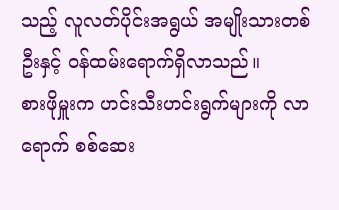သည့် လူလတ်ပိုင်းအရွယ် အမျိုးသားတစ်ဦးနှင့် ဝန်ထမ်းရောက်ရှိလာသည်။
စားဖိုမှူးက ဟင်းသီးဟင်းရွက်များကို လာရောက် စစ်ဆေး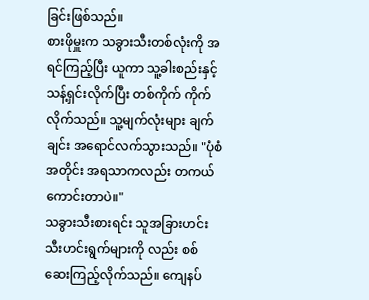ခြင်းဖြစ်သည်။
စားဖိုမှူးက သခွားသီးတစ်လုံးကို အရင်ကြည့်ပြီး ယူကာ သူ့ခါးစည်းနှင့် သန့်ရှင်းလိုက်ပြီး တစ်ကိုက် ကိုက်လိုက်သည်။ သူ့မျက်လုံးများ ချက်ချင်း အရောင်လက်သွားသည်။ "ပုံစံအတိုင်း အရသာကလည်း တကယ် ကောင်းတာပဲ။"
သခွားသီးစားရင်း သူအခြားဟင်းသီးဟင်းရွက်များကို လည်း စစ်ဆေးကြည့်လိုက်သည်။ ကျေနပ်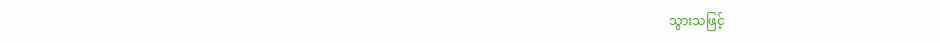သွားသဖြင့်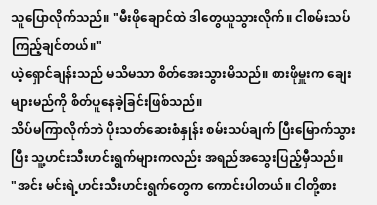သူပြောလိုက်သည်။ "မီးဖိုချောင်ထဲ ဒါတွေယူသွားလိုက်။ ငါစမ်းသပ်ကြည့်ချင်တယ်။"
ယဲ့ရှောင်ချန်းသည် မသိမသာ စိတ်အေးသွားမိသည်။ စားဖိုမှူးက ချေးများမည်ကို စိတ်ပူနေခဲ့ခြင်းဖြစ်သည်။
သိပ်မကြာလိုက်ဘဲ ပိုးသတ်ဆေးစံနှုန်း စမ်းသပ်ချက် ပြီးမြောက်သွားပြီး သူ့ဟင်းသီးဟင်းရွက်များကလည်း အရည်အသွေးပြည့်မှီသည်။
"အင်း မင်းရဲ့ဟင်းသီးဟင်းရွက်တွေက ကောင်းပါတယ်။ ငါတို့စား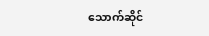သောက်ဆိုင်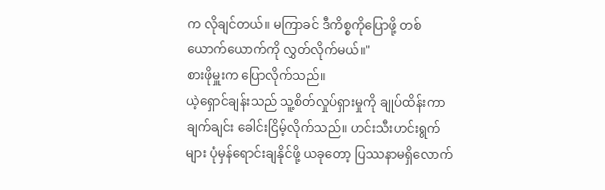က လိုချင်တယ်။ မကြာခင် ဒီကိစ္စကိုပြောဖို့ တစ်ယောက်ယောက်ကို လွှတ်လိုက်မယ်။"
စားဖိုမှူးက ပြောလိုက်သည်။
ယဲ့ရှောင်ချန်းသည် သူ့စိတ်လှုပ်ရှားမှုကို ချုပ်ထိန်းကာ ချက်ချင်း ခေါင်းငြိမ့်လိုက်သည်။ ဟင်းသီးဟင်းရွက်များ ပုံမှန်ရောင်းချနိုင်ဖို့ ယခုတော့ ပြဿနာမရှိလောက်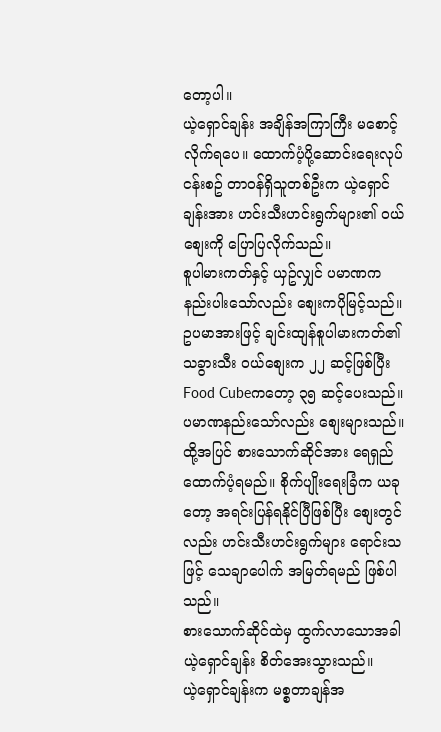တော့ပါ။
ယဲ့ရှောင်ချန်း အချိန်အကြာကြီး မစောင့်လိုက်ရပေ။ ထောက်ပံ့ပို့ဆောင်းရေးလုပ်ငန်းစဥ် တာဝန်ရှိသူတစ်ဦးက ယဲ့ရှောင်ချန်းအား ဟင်းသီးဟင်းရွက်များ၏ ဝယ်စျေးကို ပြောပြလိုက်သည်။
စူပါမားကတ်နှင့် ယှဥ်လျှင် ပမာဏက နည်းပါးသော်လည်း စျေးကပိုမြင့်သည်။
ဥပမာအားဖြင့် ချင်းထျန်စူပါမားကတ်၏ သခွားသီး ဝယ်စျေးက ၂၂ ဆင့်ဖြစ်ပြီး Food Cubeကတော့ ၃၅ ဆင့်ပေးသည်။
ပမာဏနည်းသော်လည်း စျေးများသည်။ ထို့အပြင် စားသောက်ဆိုင်အား ရေရှည် ထောက်ပံ့ရမည်။ စိုက်ပျိုးရေးခြံက ယခုတော့ အရင်းပြန်ရနိုင်ပြီဖြစ်ပြီး စျေးတွင်လည်း ဟင်းသီးဟင်းရွက်များ ရောင်းသဖြင့် သေချာပေါက် အမြတ်ရမည် ဖြစ်ပါသည်။
စားသောက်ဆိုင်ထဲမှ ထွက်လာသောအခါ ယဲ့ရှောင်ချန်း စိတ်အေးသွားသည်။
ယဲ့ရှောင်ချန်းက မစ္စတာချန်အ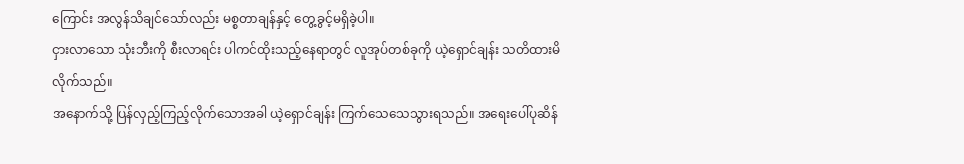ကြောင်း အလွန်သိချင်သော်လည်း မစ္စတာချန်နှင့် တွေ့ခွင့်မရှိခဲ့ပါ။
ငှားလာသော သုံးဘီးကို စီးလာရင်း ပါကင်ထိုးသည့်နေရာတွင် လူအုပ်တစ်ခုကို ယဲ့ရှောင်ချန်း သတိထားမိလိုက်သည်။
အနောက်သို့ ပြန်လှည့်ကြည့်လိုက်သောအခါ ယဲ့ရှောင်ချန်း ကြက်သေသေသွားရသည်။ အရေးပေါ်ပုဆိန်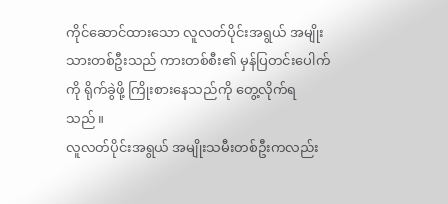ကိုင်ဆောင်ထားသော လူလတ်ပိုင်းအရွယ် အမျိုးသားတစ်ဦးသည် ကားတစ်စီး၏ မှန်ပြတင်းပေါက်ကို ရိုက်ခွဲဖို့ ကြိုးစားနေသည်ကို တွေ့လိုက်ရသည်။
လူလတ်ပိုင်းအရွယ် အမျိုးသမီးတစ်ဦးကလည်း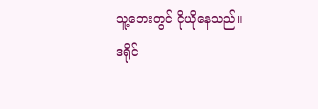သူ့ဘေးတွင် ငိုယိုနေသည်။
ဒရိုင်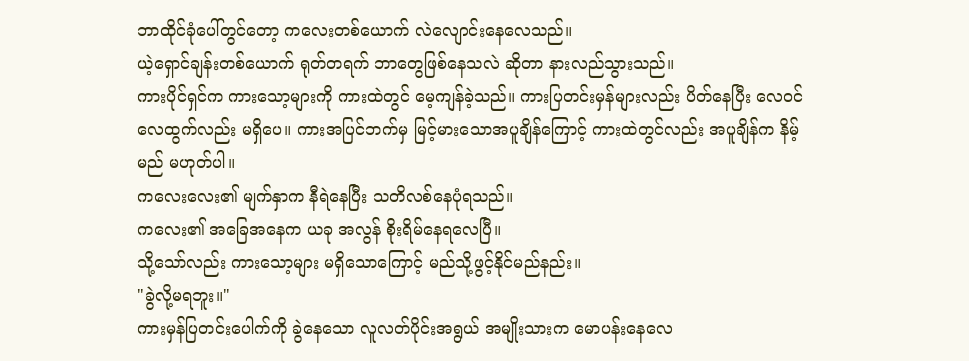ဘာထိုင်ခုံပေါ်တွင်တော့ ကလေးတစ်ယောက် လဲလျောင်းနေလေသည်။
ယဲ့ရှောင်ချန်းတစ်ယောက် ရုတ်တရက် ဘာတွေဖြစ်နေသလဲ ဆိုတာ နားလည်သွားသည်။
ကားပိုင်ရှင်က ကားသော့များကို ကားထဲတွင် မေ့ကျန်ခဲ့သည်။ ကားပြတင်းမှန်များလည်း ပိတ်နေပြီး လေဝင်လေထွက်လည်း မရှိပေ။ ကားအပြင်ဘက်မှ မြင့်မားသောအပူချိန်ကြောင့် ကားထဲတွင်လည်း အပူချိန်က နိမ့်မည် မဟုတ်ပါ။
ကလေးလေး၏ မျက်နှာက နီရဲနေပြီး သတိလစ်နေပုံရသည်။
ကလေး၏ အခြေအနေက ယခု အလွန် စိုးရိမ်နေရလေပြီ။
သို့သော်လည်း ကားသော့များ မရှိသောကြောင့် မည်သို့ဖွင့်နိုင်မည်နည်း။
"ခွဲလို့မရဘူး။"
ကားမှန်ပြတင်းပေါက်ကို ခွဲနေသော လူလတ်ပိုင်းအရွယ် အမျိုးသားက မောပန်းနေလေ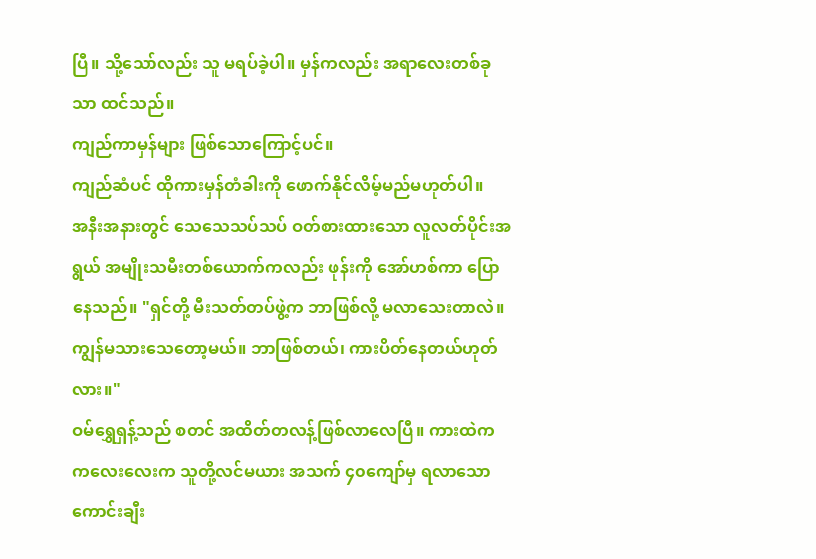ပြီ။ သို့သော်လည်း သူ မရပ်ခဲ့ပါ။ မှန်ကလည်း အရာလေးတစ်ခုသာ ထင်သည်။
ကျည်ကာမှန်များ ဖြစ်သောကြောင့်ပင်။
ကျည်ဆံပင် ထိုကားမှန်တံခါးကို ဖောက်နိုင်လိမ့်မည်မဟုတ်ပါ။
အနီးအနားတွင် သေသေသပ်သပ် ဝတ်စားထားသော လူလတ်ပိုင်းအရွယ် အမျိုးသမီးတစ်ယောက်ကလည်း ဖုန်းကို အော်ဟစ်ကာ ပြောနေသည်။ "ရှင်တို့ မီးသတ်တပ်ဖွဲ့က ဘာဖြစ်လို့ မလာသေးတာလဲ။ ကျွန်မသားသေတော့မယ်။ ဘာဖြစ်တယ်၊ ကားပိတ်နေတယ်ဟုတ်လား။"
ဝမ်ရွှေရှန့်သည် စတင် အထိတ်တလန့်ဖြစ်လာလေပြီ။ ကားထဲက ကလေးလေးက သူတို့လင်မယား အသက် ၄၀ကျော်မှ ရလာသော ကောင်းချီး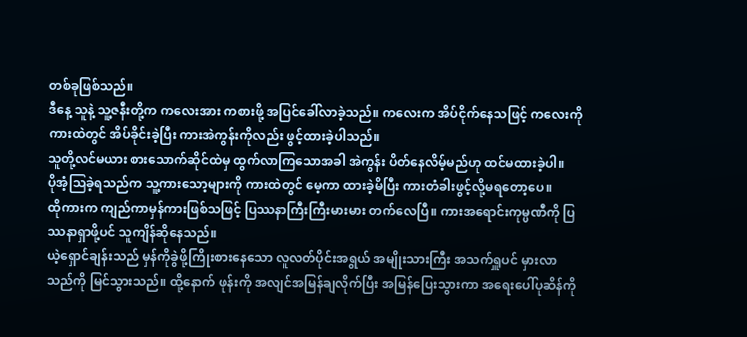တစ်ခုဖြစ်သည်။
ဒီနေ့ သူနဲ့ သူ့ဇနီးတို့က ကလေးအား ကစားဖို့ အပြင်ခေါ်လာခဲ့သည်။ ကလေးက အိပ်ငိုက်နေသဖြင့် ကလေးကို ကားထဲတွင် အိပ်ခိုင်းခဲ့ပြီး ကားအဲကွန်းကိုလည်း ဖွင့်ထားခဲ့ပါသည်။
သူတို့လင်မယား စားသောက်ဆိုင်ထဲမှ ထွက်လာကြသောအခါ အဲကွန်း ပိတ်နေလိမ့်မည်ဟု ထင်မထားခဲ့ပါ။
ပိုအံ့သြခဲ့ရသည်က သူ့ကားသော့များကို ကားထဲတွင် မေ့ကာ ထားခဲ့မိပြီး ကားတံခါးဖွင့်လို့မရတော့ပေ။
ထိုကားက ကျည်ကာမှန်ကားဖြစ်သဖြင့် ပြဿနာကြီးကြီးမားမား တက်လေပြီ။ ကားအရောင်းကုမ္ပဏီကို ပြဿနာရှာဖို့ပင် သူကျိန်ဆိုနေသည်။
ယဲ့ရှောင်ချန်းသည် မှန်ကိုခွဲဖို့ကြိုးစားနေသော လူလတ်ပိုင်းအရွယ် အမျိုးသားကြီး အသက်ရှူပင် မှားလာသည်ကို မြင်သွားသည်။ ထို့နောက် ဖုန်းကို အလျင်အမြန်ချလိုက်ပြီး အမြန်ပြေးသွားကာ အရေးပေါ်ပုဆိန်ကို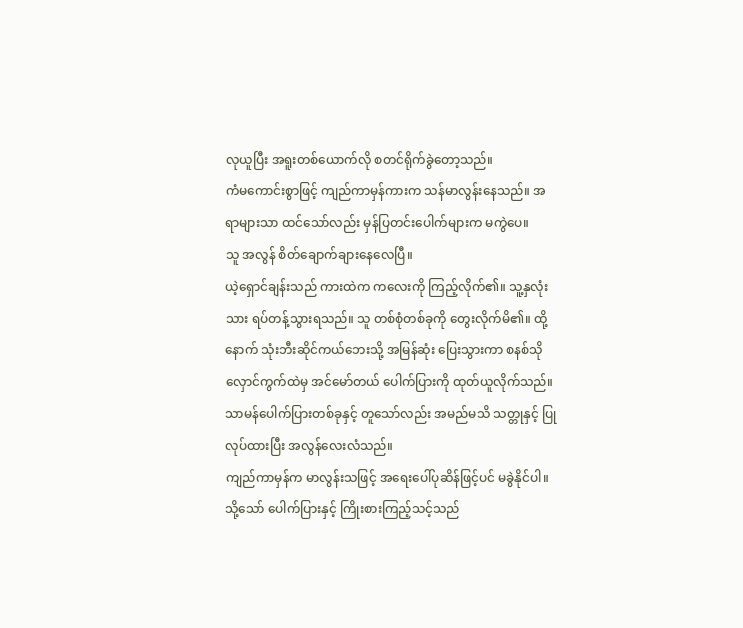လုယူပြီး အရူးတစ်ယောက်လို စတင်ရိုက်ခွဲတော့သည်။
ကံမကောင်းစွာဖြင့် ကျည်ကာမှန်ကားက သန်မာလွန်းနေသည်။ အရာများသာ ထင်သော်လည်း မှန်ပြတင်းပေါက်များက မကွဲပေ။
သူ အလွန် စိတ်ချောက်ချားနေလေပြီ။
ယဲ့ရှောင်ချန်းသည် ကားထဲက ကလေးကို ကြည့်လိုက်၏။ သူ့နှလုံးသား ရပ်တန့်သွားရသည်။ သူ တစ်စုံတစ်ခုကို တွေးလိုက်မိ၏။ ထို့နောက် သုံးဘီးဆိုင်ကယ်ဘေးသို့ အမြန်ဆုံး ပြေးသွားကာ စနစ်သိုလှောင်ကွက်ထဲမှ အင်မော်တယ် ပေါက်ပြားကို ထုတ်ယူလိုက်သည်။
သာမန်ပေါက်ပြားတစ်ခုနှင့် တူသော်လည်း အမည်မသိ သတ္တုနှင့် ပြုလုပ်ထားပြီး အလွန်လေးလံသည်။
ကျည်ကာမှန်က မာလွန်းသဖြင့် အရေးပေါ်ပုဆိန်ဖြင့်ပင် မခွဲနိုင်ပါ။ သို့သော် ပေါက်ပြားနှင့် ကြိုးစားကြည့်သင့်သည်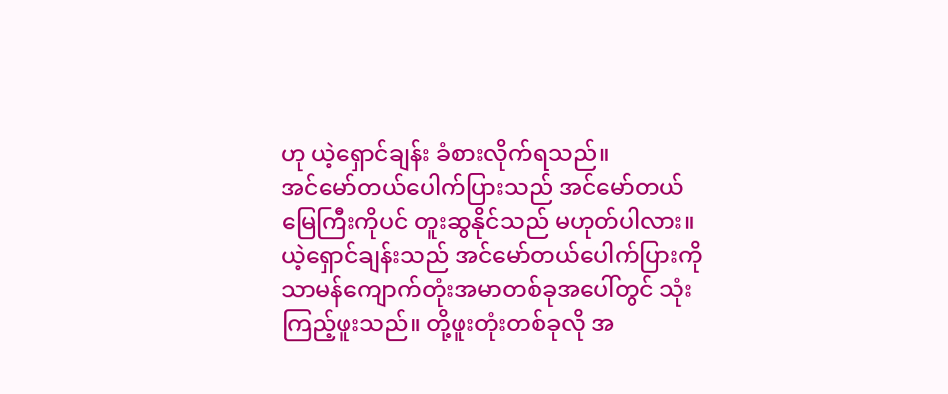ဟု ယဲ့ရှောင်ချန်း ခံစားလိုက်ရသည်။
အင်မော်တယ်ပေါက်ပြားသည် အင်မော်တယ် မြေကြီးကိုပင် တူးဆွနိုင်သည် မဟုတ်ပါလား။
ယဲ့ရှောင်ချန်းသည် အင်မော်တယ်ပေါက်ပြားကို သာမန်ကျောက်တုံးအမာတစ်ခုအပေါ်တွင် သုံးကြည့်ဖူးသည်။ တို့ဖူးတုံးတစ်ခုလို အ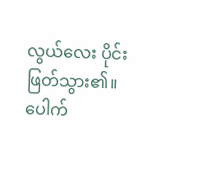လွယ်လေး ပိုင်းဖြတ်သွား၏။
ပေါက်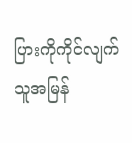ပြားကိုကိုင်လျက် သူအမြန်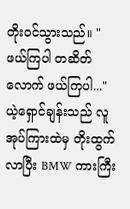တိုးဝင်သွားသည်။ "ဖယ်ကြပါ တဆိတ်လောက် ဖယ်ကြပါ..."
ယဲ့ရှောင်ချန်းသည် လူအုပ်ကြားထဲမှ တိုးထွက်လာပြီး BMW ကားကြီး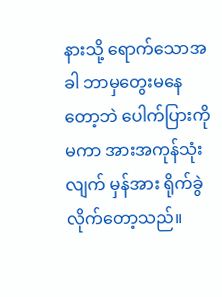နားသို့ ရောက်သောအခါ ဘာမှတွေးမနေတော့ဘဲ ပေါက်ပြားကိုမကာ အားအကုန်သုံးလျက် မှန်အား ရိုက်ခွဲလိုက်တော့သည်။